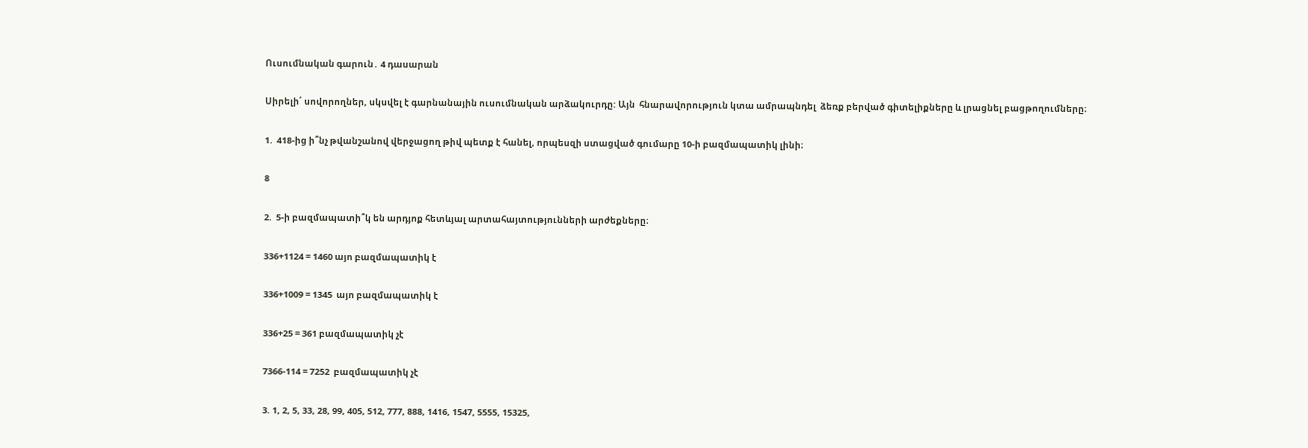Ուսումնական գարուն․ 4 դասարան

Սիրելի՛ սովորողներ, սկսվել է գարնանային ուսումնական արձակուրդը: Այն  հնարավորություն կտա ամրապնդել  ձեռք բերված գիտելիքները և լրացնել բացթողումները։

1.  418-ից ի՞նչ թվանշանով վերջացող թիվ պետք է հանել, որպեսզի ստացված գումարը 10-ի բազմապատիկ լինի։

8

2.  5-ի բազմապատի՞կ են արդյոք հետևյալ արտահայտությունների արժեքները։

336+1124 = 1460 այո բազմապատիկ է

336+1009 = 1345  այո բազմապատիկ է

336+25 = 361 բազմապատիկ չէ

7366-114 = 7252  բազմապատիկ չէ

3. 1, 2, 5, 33, 28, 99, 405, 512, 777, 888, 1416, 1547, 5555, 15325,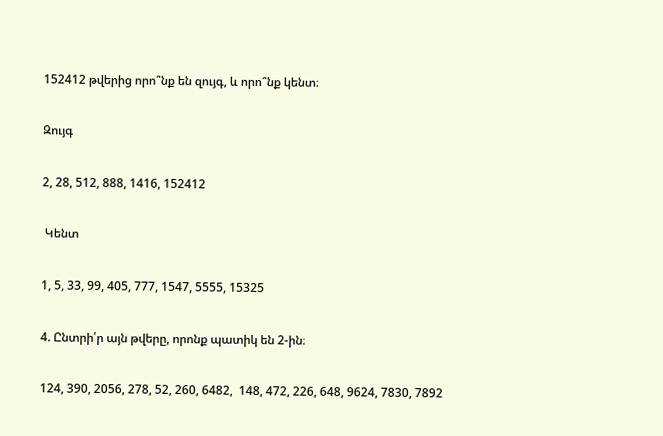152412 թվերից որո՞նք են զույգ, և որո՞նք կենտ։

Զույգ

2, 28, 512, 888, 1416, 152412

 Կենտ

1, 5, 33, 99, 405, 777, 1547, 5555, 15325

4. Ընտրի՛ր այն թվերը, որոնք պատիկ են 2-ին։

124, 390, 2056, 278, 52, 260, 6482,  148, 472, 226, 648, 9624, 7830, 7892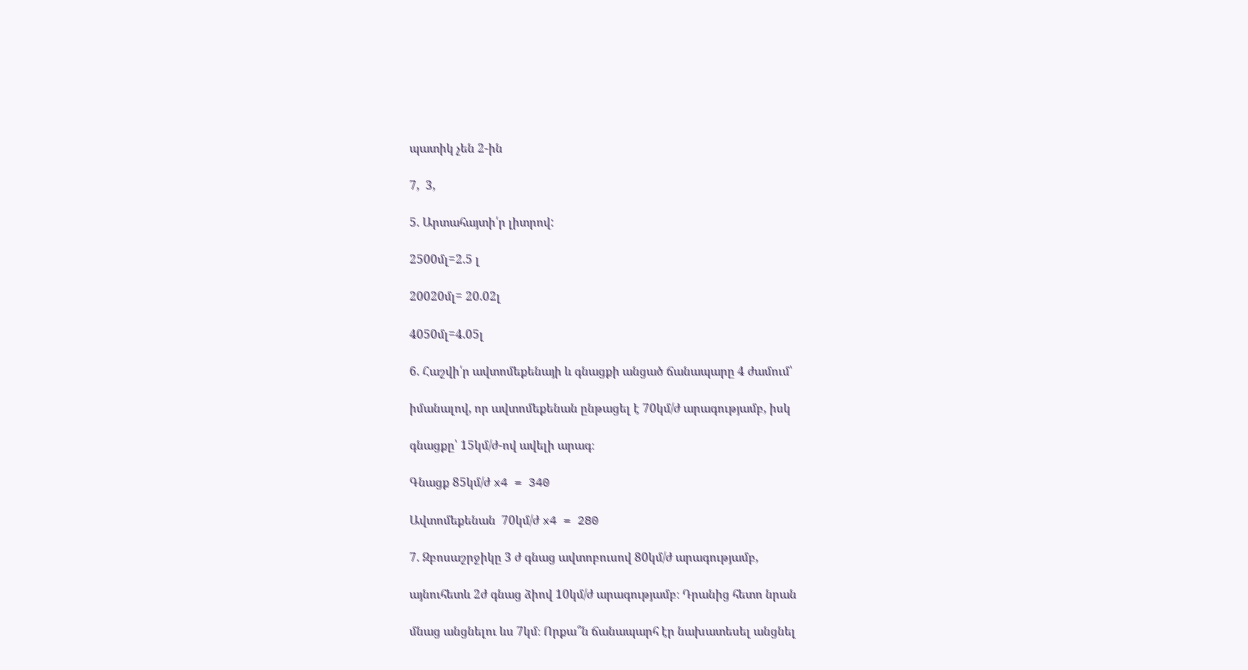պատիկ չեն 2-ին

7,  3,

5. Արտահայտի՛ր լիտրով:

2500մլ=2.5 լ

20020մլ= 20.02լ

4050մլ=4.05լ

6. Հաշվի՛ր ավտոմեքենայի և գնացքի անցած ճանապարը 4 ժամում՝

իմանալով, որ ավտոմեքենան ընթացել է 70կմ/ժ արագությամբ, իսկ

գնացքը՝ 15կմ/ժ-ով ավելի արագ։

Գնացք 85կմ/ժ x4 = 340

Ավտոմեքենան  70կմ/ժ x4 = 280

7. Զբոսաշրջիկը 3 ժ գնաց ավտոբուսով 80կմ/ժ արագությամբ,

այնուհետև 2ժ գնաց ձիով 10կմ/ժ արագությամբ։ Դրանից հետո նրան

մնաց անցնելու ևս 7կմ։ Որքա՞ն ճանապարհ էր նախատեսել անցնել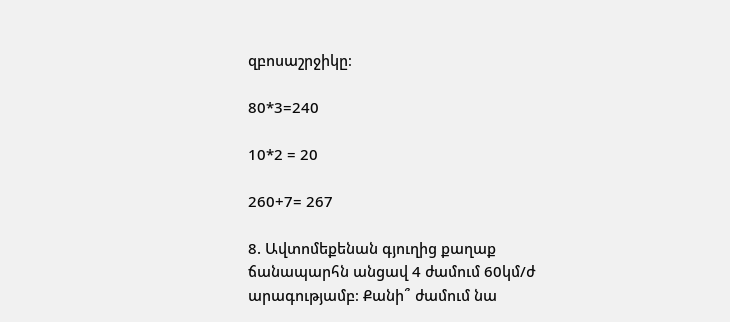զբոսաշրջիկը։

80*3=240

10*2 = 20

260+7= 267

8. Ավտոմեքենան գյուղից քաղաք ճանապարհն անցավ 4 ժամում 60կմ/ժ արագությամբ։ Քանի՞ ժամում նա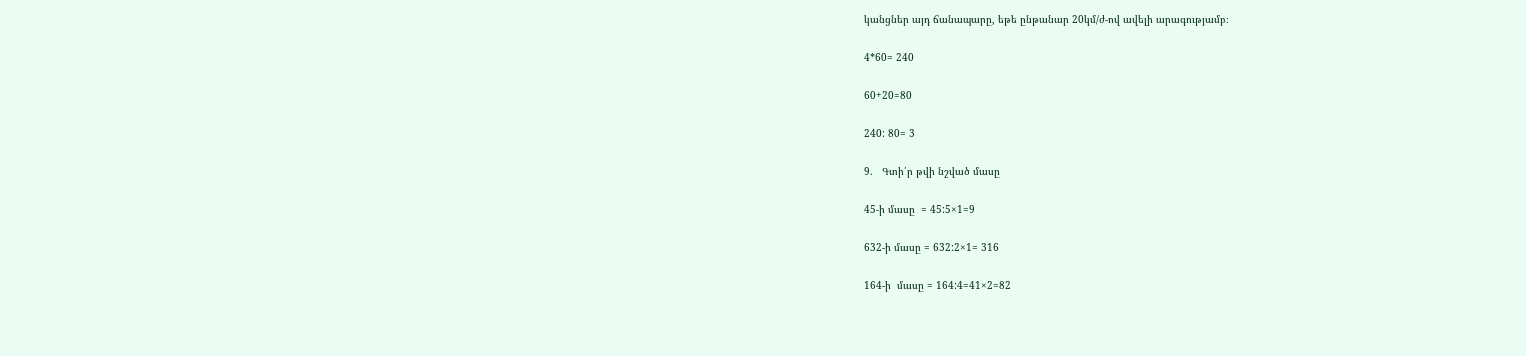կանցներ այդ ճանապարը, եթե ընթանար 20կմ/ժ-ով ավելի արագությամբ։

4*60= 240

60+20=80

240: 80= 3

9.   Գտի՛ր թվի նշված մասը

45-ի մասը  = 45:5×1=9

632-ի մասը = 632:2×1= 316

164-ի  մասը = 164:4=41×2=82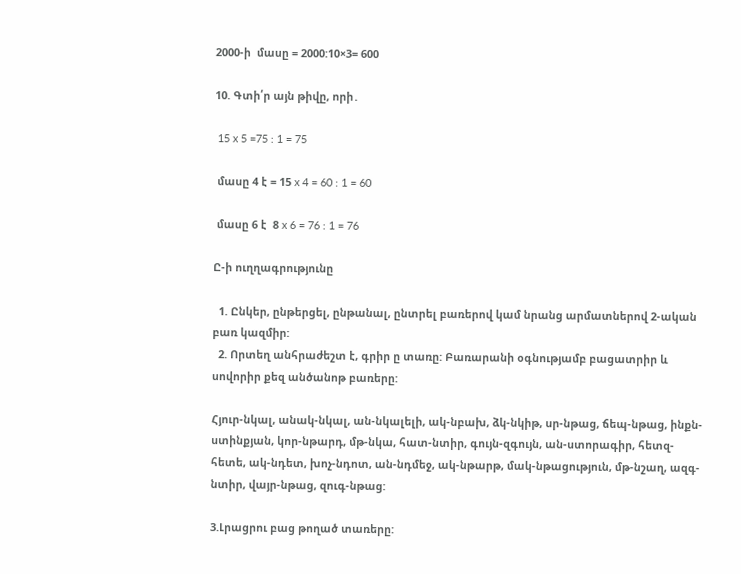2000-ի  մասը = 2000:10×3= 600

10. Գտի՛ր այն թիվը, որի․

 15 x 5 =75 : 1 = 75

 մասը 4 է = 15 x 4 = 60 : 1 = 60

 մասը 6 է  8 x 6 = 76 : 1 = 76

Ը-ի ուղղագրությունը

  1. Ընկեր, ընթերցել, ընթանալ, ընտրել բառերով կամ նրանց արմատներով 2-ական բառ կազմիր:
  2. Որտեղ անհրաժեշտ է, գրիր ը տառը: Բառարանի օգնությամբ բացատրիր և սովորիր քեզ անծանոթ բառերը:

Հյուր-նկալ, անակ-նկալ, ան-նկալելի, ակ-նբախ, ձկ-նկիթ, սր-նթաց, ճեպ-նթաց, ինքն-ստինքյան, կոր-նթարդ, մթ-նկա, հատ-նտիր, գույն-զգույն, ան-ստորագիր, հետզ-հետե, ակ-նդետ, խոչ-նդոտ, ան-նդմեջ, ակ-նթարթ, մակ-նթացություն, մթ-նշաղ, ազգ-նտիր, վայր-նթաց, զուգ-նթաց:

3.Լրացրու բաց թողած տառերը: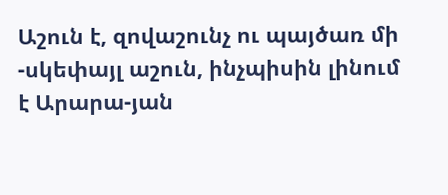Աշուն է, զովաշունչ ու պայծառ մի -սկեփայլ աշուն, ինչպիսին լինում է Արարա-յան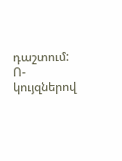դաշտում: Ո-կույզներով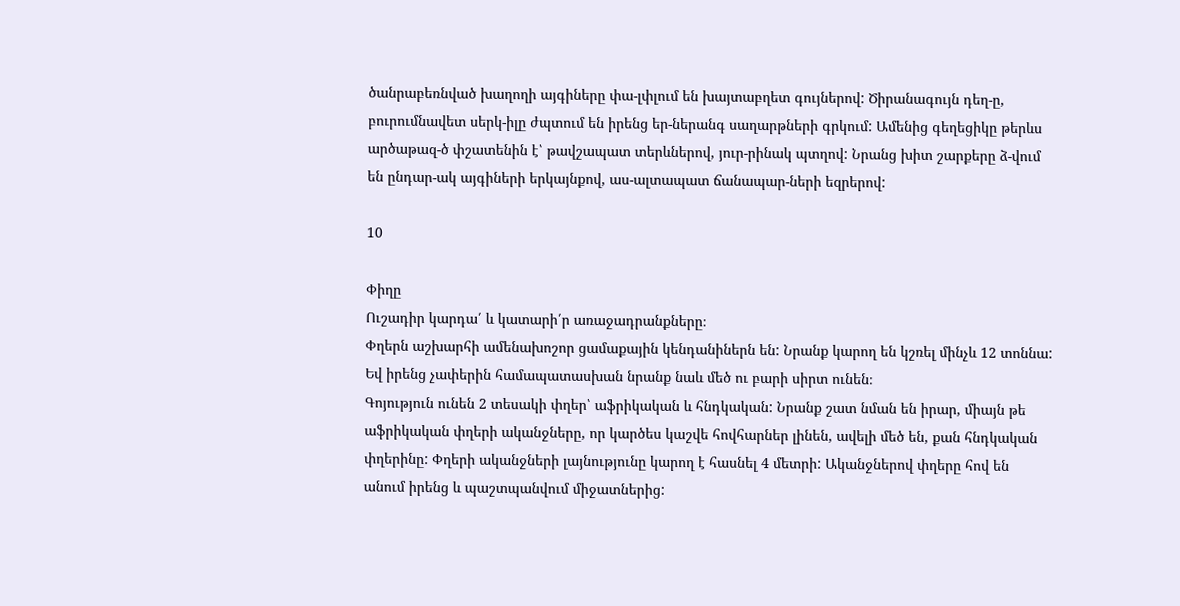ծանրաբեռնված խաղողի այգիները փա-լփլում են խայտաբղետ գույներով: Ծիրանագույն դեղ-ը, բուրումնավետ սերկ-իլը ժպտում են իրենց եր-ներանգ սաղարթների գրկում: Ամենից գեղեցիկը թերևս արծաթազ-ծ փշատենին է՝ թավշապատ տերևներով, յուր-րինակ պտղով: Նրանց խիտ շարքերը ձ-վում են ընդար-ակ այգիների երկայնքով, աս-ալտապատ ճանապար-ների եզրերով:

10

Փիղը
Ուշադիր կարդա՛ և կատարի՛ր առաջադրանքները։
Փղերն աշխարհի ամենախոշոր ցամաքային կենդանիներն են: Նրանք կարող են կշռել մինչև 12 տոննա: Եվ իրենց չափերին համապատասխան նրանք նաև մեծ ու բարի սիրտ ունեն։
Գոյություն ունեն 2 տեսակի փղեր՝ աֆրիկական և հնդկական: Նրանք շատ նման են իրար, միայն թե աֆրիկական փղերի ականջները, որ կարծես կաշվե հովհարներ լինեն, ավելի մեծ են, քան հնդկական փղերինը: Փղերի ականջների լայնությունը կարող է հասնել 4 մետրի: Ականջներով փղերը հով են անում իրենց և պաշտպանվում միջատներից: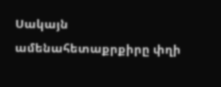Սակայն ամենահետաքրքիրը փղի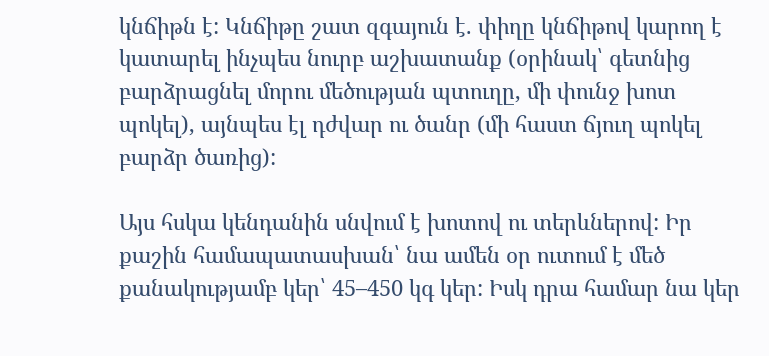կնճիթն է: Կնճիթը շատ զգայուն է. փիղը կնճիթով կարող է կատարել ինչպես նուրբ աշխատանք (օրինակ՝ գետնից բարձրացնել մորու մեծության պտուղը, մի փունջ խոտ պոկել), այնպես էլ դժվար ու ծանր (մի հաստ ճյուղ պոկել բարձր ծառից):

Այս հսկա կենդանին սնվում է խոտով ու տերևներով: Իր քաշին համապատասխան՝ նա ամեն օր ուտում է մեծ քանակությամբ կեր՝ 45–450 կգ կեր: Իսկ դրա համար նա կեր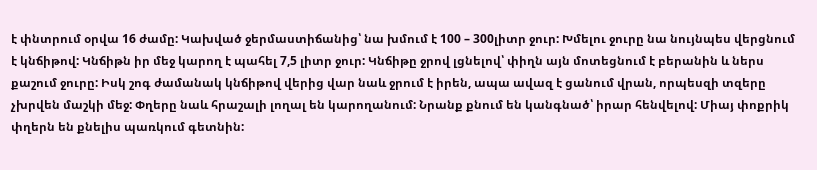է փնտրում օրվա 16 ժամը: Կախված ջերմաստիճանից՝ նա խմում է 100 – 300լիտր ջուր: Խմելու ջուրը նա նույնպես վերցնում է կնճիթով: Կնճիթն իր մեջ կարող է պահել 7,5 լիտր ջուր: Կնճիթը ջրով լցնելով՝ փիղն այն մոտեցնում է բերանին և ներս քաշում ջուրը: Իսկ շոգ ժամանակ կնճիթով վերից վար նաև ջրում է իրեն, ապա ավազ է ցանում վրան, որպեսզի տզերը չխրվեն մաշկի մեջ: Փղերը նաև հրաշալի լողալ են կարողանում: Նրանք քնում են կանգնած՝ իրար հենվելով: Միայ փոքրիկ փղերն են քնելիս պառկում գետնին: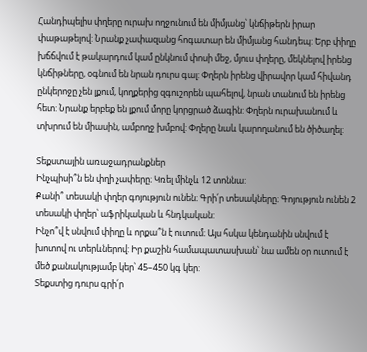Հանդիպելիս փղերը ուրախ ողջունում են միմյանց՝ կնճիթերն իրար փաթաթելով: Նրանք չափազանց հոգատար են միմյանց հանդեպ: Երբ փիղը խճճվում է թակարդում կամ ընկնում փոսի մեջ, մյուս փղերը, մեկնելով իրենց կնճիթները, օգնում են նրան դուրս գալ: Փղերն իրենց վիրավոր կամ հիվանդ ընկերոջը չեն լքում, կողքերից զգուշորեն պահելով, նրան տանում են իրենց հետ: Նրանք երբեք են լքում մորը կորցրած ձագին: Փղերն ուրախանում և տխրում են միասին, ամբողջ խմբով: Փղերը նաև կարողանում են ծիծաղել:

Տեքստային առաջադրանքներ
Ինչպիսի՞ն են փղի չափերը։ Կռել մինչև 12 տոննա:
Քանի՞ տեսակի փղեր գոյություն ունեն։ Գրի՛ր տեսակները։ Գոյություն ունեն 2 տեսակի փղեր՝ աֆրիկական և հնդկական:
Ինչո՞վ է սնվում փիղը և որքա՞ն է ուտում։ Այս հսկա կենդանին սնվում է խոտով ու տերևներով: Իր քաշին համապատասխան՝ նա ամեն օր ուտում է մեծ քանակությամբ կեր՝ 45–450 կգ կեր:
Տեքստից դուրս գրի՛ր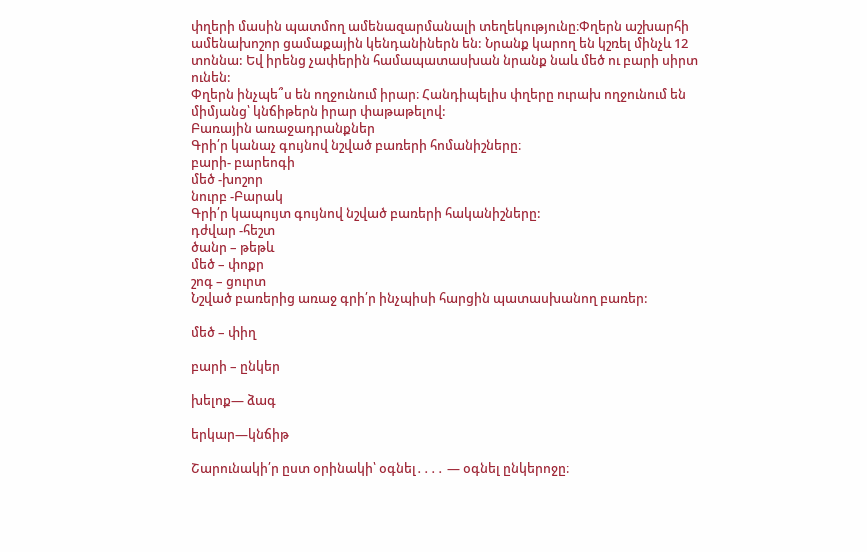փղերի մասին պատմող ամենազարմանալի տեղեկությունը։Փղերն աշխարհի ամենախոշոր ցամաքային կենդանիներն են: Նրանք կարող են կշռել մինչև 12 տոննա: Եվ իրենց չափերին համապատասխան նրանք նաև մեծ ու բարի սիրտ ունեն:
Փղերն ինչպե՞ս են ողջունում իրար։ Հանդիպելիս փղերը ուրախ ողջունում են միմյանց՝ կնճիթերն իրար փաթաթելով:
Բառային առաջադրանքներ
Գրի՛ր կանաչ գույնով նշված բառերի հոմանիշները։
բարի- բարեոգի
մեծ -խոշոր
նուրբ -Բարակ
Գրի՛ր կապույտ գույնով նշված բառերի հականիշները:
դժվար -հեշտ
ծանր – թեթև
մեծ – փոքր
շոգ – ցուրտ
Նշված բառերից առաջ գրի՛ր ինչպիսի հարցին պատասխանող բառեր:

մեծ – փիղ

բարի – ընկեր

խելոք— ձագ

երկար—կնճիթ

Շարունակի՛ր ըստ օրինակի՝ օգնել․․․․ — օգնել ընկերոջը։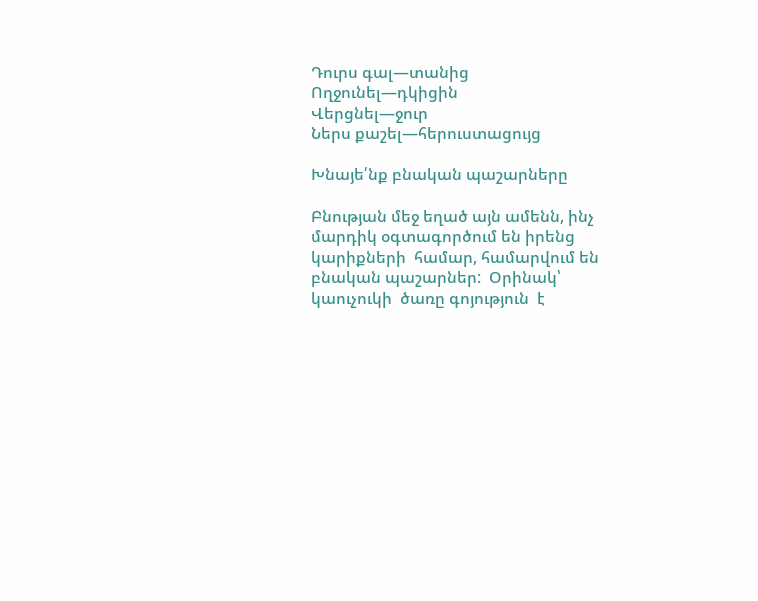Դուրս գալ—տանից
Ողջունել—դկիցին
Վերցնել—ջուր
Ներս քաշել—հերուստացույց

Խնայե՛նք բնական պաշարները

Բնության մեջ եղած այն ամենն, ինչ մարդիկ օգտագործում են իրենց կարիքների  համար, համարվում են բնական պաշարներ:  Օրինակ՝ կաուչուկի  ծառը գոյություն  է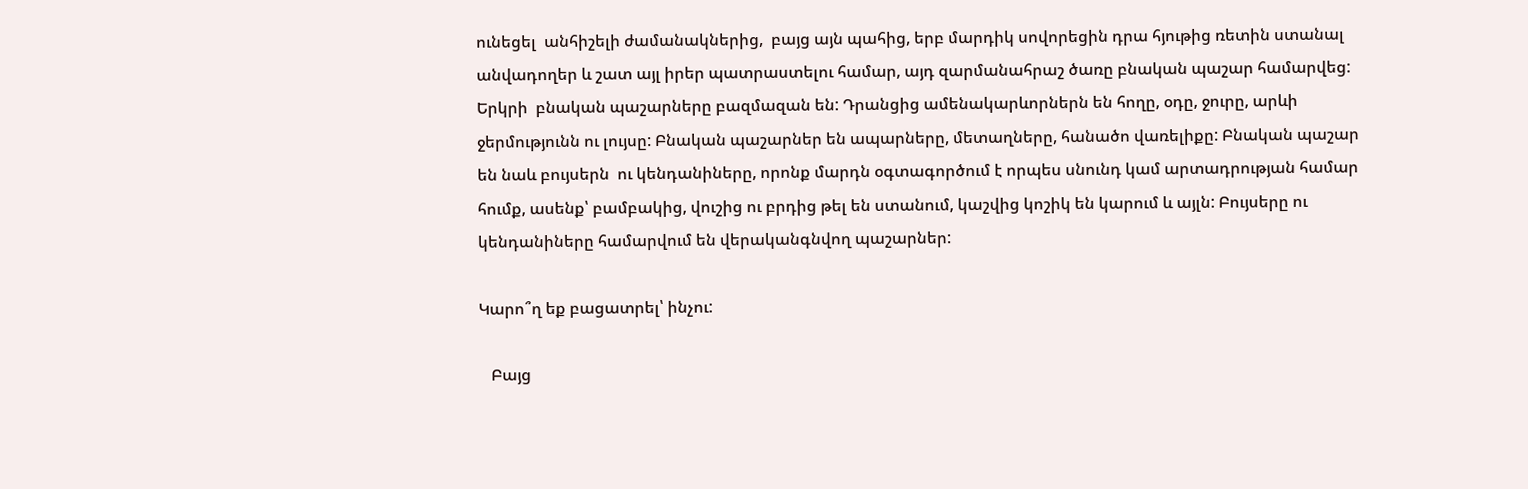ունեցել  անհիշելի ժամանակներից,  բայց այն պահից, երբ մարդիկ սովորեցին դրա հյութից ռետին ստանալ անվադողեր և շատ այլ իրեր պատրաստելու համար, այդ զարմանահրաշ ծառը բնական պաշար համարվեց:
Երկրի  բնական պաշարները բազմազան են: Դրանցից ամենակարևորներն են հողը, օդը, ջուրը, արևի ջերմությունն ու լույսը: Բնական պաշարներ են ապարները, մետաղները, հանածո վառելիքը: Բնական պաշար են նաև բույսերն  ու կենդանիները, որոնք մարդն օգտագործում է որպես սնունդ կամ արտադրության համար  հումք, ասենք՝ բամբակից, վուշից ու բրդից թել են ստանում, կաշվից կոշիկ են կարում և այլն: Բույսերը ու կենդանիները համարվում են վերականգնվող պաշարներ:

Կարո՞ղ եք բացատրել՝ ինչու:

   Բայց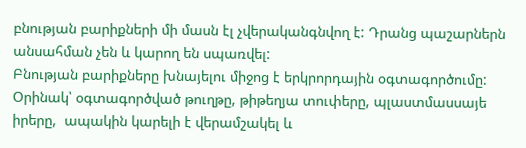բնության բարիքների մի մասն էլ չվերականգնվող է: Դրանց պաշարներն անսահման չեն և կարող են սպառվել:
Բնության բարիքները խնայելու միջոց է երկրորդային օգտագործումը: Օրինակ՝ օգտագործված թուղթը, թիթեղյա տուփերը, պլաստմասսայե իրերը,  ապակին կարելի է վերամշակել և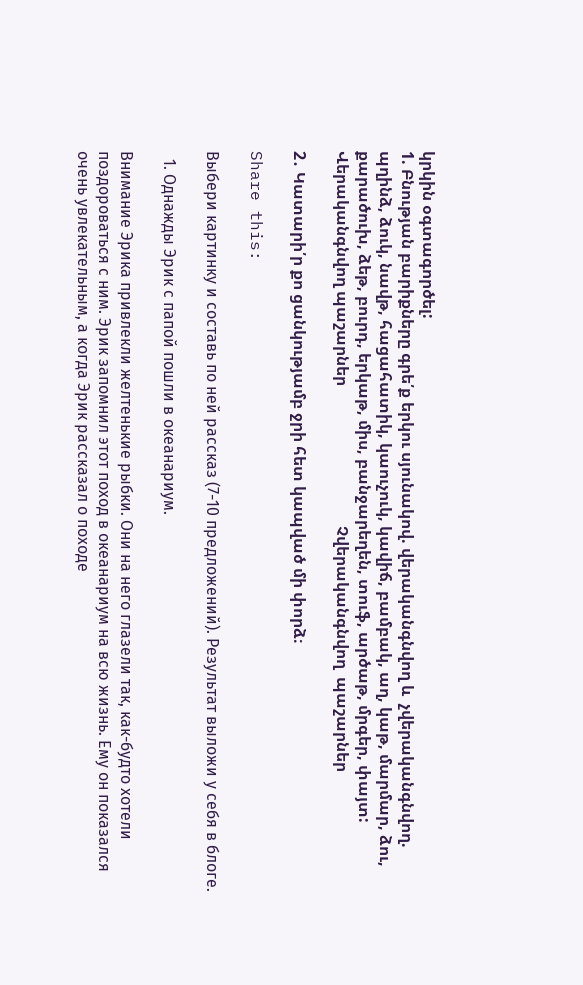կրկին օգտագործել:
1. Բնության բարիքները գրե՛ք երկու սյունակով. վերականգնվող և  չվերականգնվող.
պղինձ, ձուկ, նավթ, հացահատիկ, կաուչուկ, կավիճ, բամբակ, աղ, կաթ, մարմար, ձու, քարածուխ, ձեթ, բուրդ, երկաթ, միս, բանջարեղեն, տուֆ, արծաթ, մրգեր, փայտ:
Վերականգնվող պաշարներ                                   Չվերականգնվող  պաշարներ

2․ Կատարի՛ր քո ցանկությամբ ջրի հետ կապված մի փորձ։

Share this:

Выбери картинку и составь по ней рассказ (7-10 предложений). Результат выложи у себя в блоге.

  1. Однажды Эрик с папой пошли в океанариум.

Внимание Эрика привлекли желтенькие рыбки. Они на него глазели так, как-будто хотели поздороваться с ним. Эрик запомнил этот поход в океанариум на всю жизнь. Ему он показался очень увлекательным, а когда Эрик рассказал о походе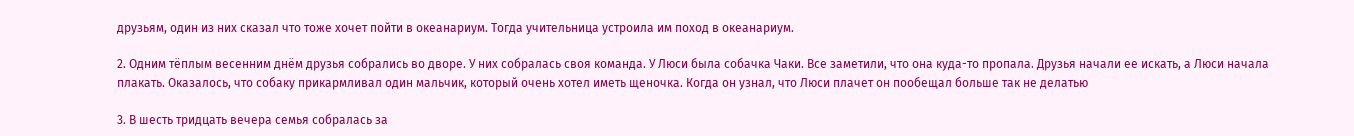друзьям, один из них сказал что тоже хочет пойти в океанариум. Тогда учительница устроила им поход в океанариум.

2. Одним тёплым весенним днём друзья собрались во дворе. У них собралась своя команда. У Люси была собачка Чаки. Все заметили, что она куда-то пропала. Друзья начали ее искать, а Люси начала плакать. Оказалось, что собаку прикармливал один мальчик, который очень хотел иметь щеночка. Когда он узнал, что Люси плачет он пообещал больше так не делатью

3. В шесть тридцать вечера семья собралась за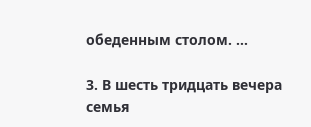обеденным столом. …

3. В шесть тридцать вечера семья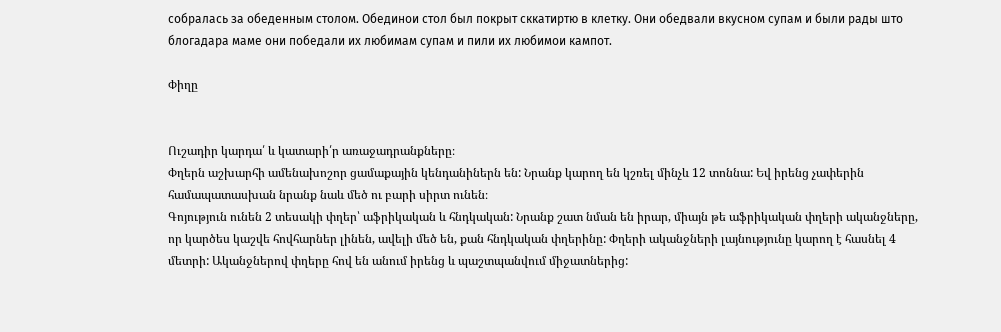собралась за обеденным столом. Обединои стол был покрыт сккатиртю в клетку. Они обедвали вкусном супам и были рады што блогадара маме они победали их любимам супам и пили их любимои кампот.

Փիղը


Ուշադիր կարդա՛ և կատարի՛ր առաջադրանքները։
Փղերն աշխարհի ամենախոշոր ցամաքային կենդանիներն են: Նրանք կարող են կշռել մինչև 12 տոննա: Եվ իրենց չափերին համապատասխան նրանք նաև մեծ ու բարի սիրտ ունեն։
Գոյություն ունեն 2 տեսակի փղեր՝ աֆրիկական և հնդկական: Նրանք շատ նման են իրար, միայն թե աֆրիկական փղերի ականջները, որ կարծես կաշվե հովհարներ լինեն, ավելի մեծ են, քան հնդկական փղերինը: Փղերի ականջների լայնությունը կարող է հասնել 4 մետրի: Ականջներով փղերը հով են անում իրենց և պաշտպանվում միջատներից: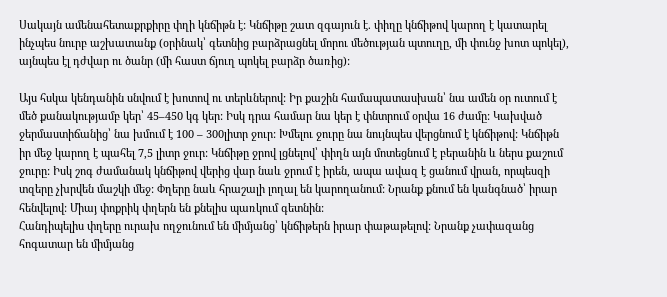Սակայն ամենահետաքրքիրը փղի կնճիթն է: Կնճիթը շատ զգայուն է. փիղը կնճիթով կարող է կատարել ինչպես նուրբ աշխատանք (օրինակ՝ գետնից բարձրացնել մորու մեծության պտուղը, մի փունջ խոտ պոկել), այնպես էլ դժվար ու ծանր (մի հաստ ճյուղ պոկել բարձր ծառից):

Այս հսկա կենդանին սնվում է խոտով ու տերևներով: Իր քաշին համապատասխան՝ նա ամեն օր ուտում է մեծ քանակությամբ կեր՝ 45–450 կգ կեր: Իսկ դրա համար նա կեր է փնտրում օրվա 16 ժամը: Կախված ջերմաստիճանից՝ նա խմում է 100 – 300լիտր ջուր: Խմելու ջուրը նա նույնպես վերցնում է կնճիթով: Կնճիթն իր մեջ կարող է պահել 7,5 լիտր ջուր: Կնճիթը ջրով լցնելով՝ փիղն այն մոտեցնում է բերանին և ներս քաշում ջուրը: Իսկ շոգ ժամանակ կնճիթով վերից վար նաև ջրում է իրեն, ապա ավազ է ցանում վրան, որպեսզի տզերը չխրվեն մաշկի մեջ: Փղերը նաև հրաշալի լողալ են կարողանում: Նրանք քնում են կանգնած՝ իրար հենվելով: Միայ փոքրիկ փղերն են քնելիս պառկում գետնին:
Հանդիպելիս փղերը ուրախ ողջունում են միմյանց՝ կնճիթերն իրար փաթաթելով: Նրանք չափազանց հոգատար են միմյանց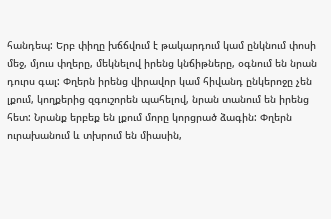հանդեպ: Երբ փիղը խճճվում է թակարդում կամ ընկնում փոսի մեջ, մյուս փղերը, մեկնելով իրենց կնճիթները, օգնում են նրան դուրս գալ: Փղերն իրենց վիրավոր կամ հիվանդ ընկերոջը չեն լքում, կողքերից զգուշորեն պահելով, նրան տանում են իրենց հետ: Նրանք երբեք են լքում մորը կորցրած ձագին: Փղերն ուրախանում և տխրում են միասին,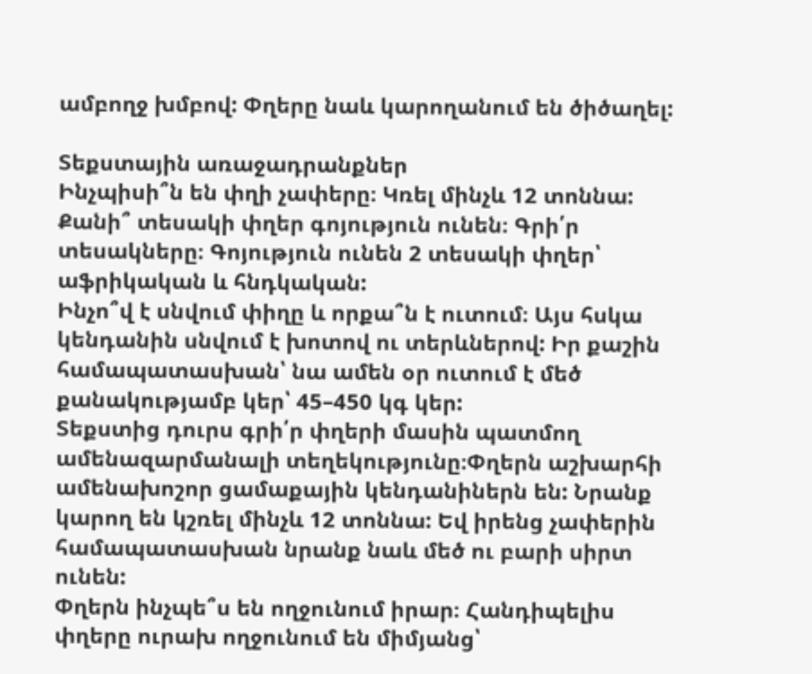ամբողջ խմբով: Փղերը նաև կարողանում են ծիծաղել:

Տեքստային առաջադրանքներ
Ինչպիսի՞ն են փղի չափերը։ Կռել մինչև 12 տոննա:
Քանի՞ տեսակի փղեր գոյություն ունեն։ Գրի՛ր տեսակները։ Գոյություն ունեն 2 տեսակի փղեր՝ աֆրիկական և հնդկական:
Ինչո՞վ է սնվում փիղը և որքա՞ն է ուտում։ Այս հսկա կենդանին սնվում է խոտով ու տերևներով: Իր քաշին համապատասխան՝ նա ամեն օր ուտում է մեծ քանակությամբ կեր՝ 45–450 կգ կեր:
Տեքստից դուրս գրի՛ր փղերի մասին պատմող ամենազարմանալի տեղեկությունը։Փղերն աշխարհի ամենախոշոր ցամաքային կենդանիներն են: Նրանք կարող են կշռել մինչև 12 տոննա: Եվ իրենց չափերին համապատասխան նրանք նաև մեծ ու բարի սիրտ ունեն:
Փղերն ինչպե՞ս են ողջունում իրար։ Հանդիպելիս փղերը ուրախ ողջունում են միմյանց՝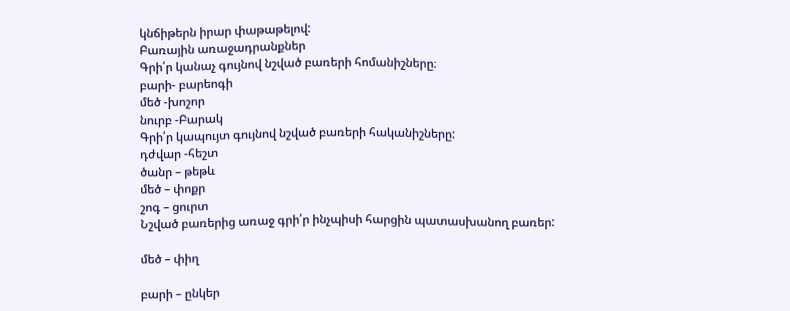կնճիթերն իրար փաթաթելով:
Բառային առաջադրանքներ
Գրի՛ր կանաչ գույնով նշված բառերի հոմանիշները։
բարի- բարեոգի
մեծ -խոշոր
նուրբ -Բարակ
Գրի՛ր կապույտ գույնով նշված բառերի հականիշները:
դժվար -հեշտ
ծանր – թեթև
մեծ – փոքր
շոգ – ցուրտ
Նշված բառերից առաջ գրի՛ր ինչպիսի հարցին պատասխանող բառեր:

մեծ – փիղ

բարի – ընկեր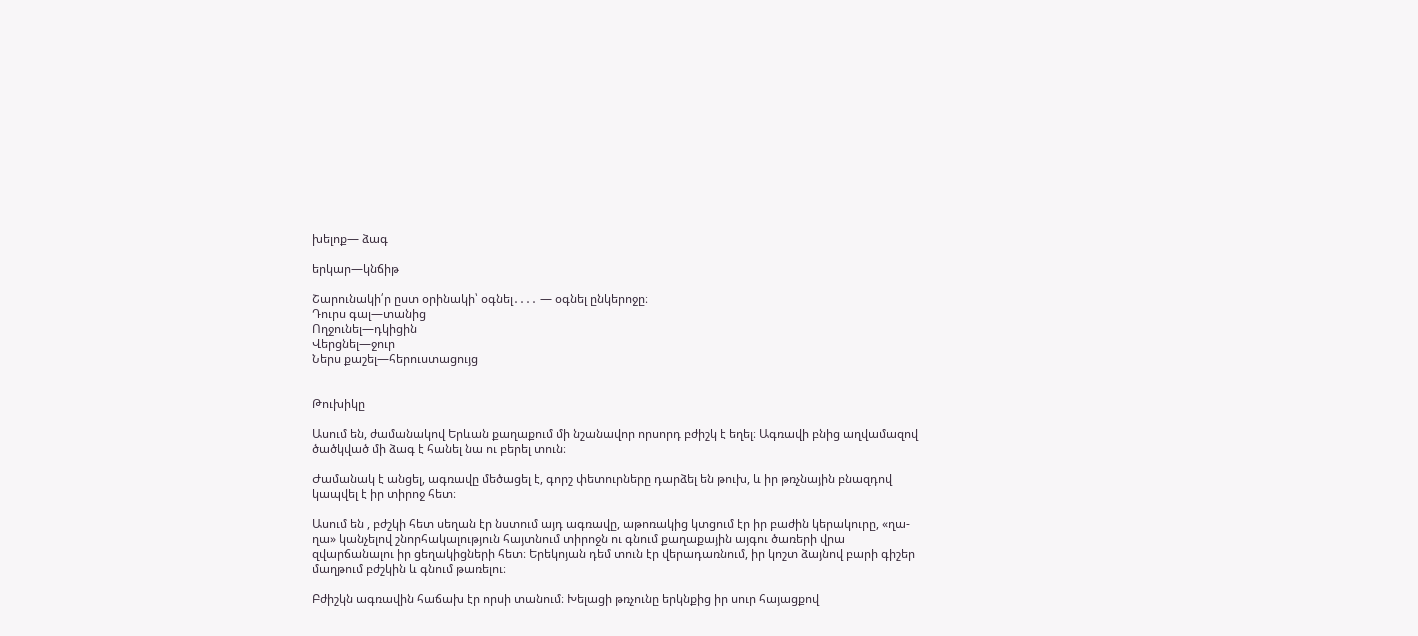խելոք— ձագ

երկար—կնճիթ

Շարունակի՛ր ըստ օրինակի՝ օգնել․․․․ — օգնել ընկերոջը։
Դուրս գալ—տանից
Ողջունել—դկիցին
Վերցնել—ջուր
Ներս քաշել—հերուստացույց


Թուխիկը

Ասում են, ժամանակով Երևան քաղաքում մի նշանավոր որսորդ բժիշկ է եղել։ Ագռավի բնից աղվամազով ծածկված մի ձագ է հանել նա ու բերել տուն։

Ժամանակ է անցել, ագռավը մեծացել է, գորշ փետուրները դարձել են թուխ, և իր թռչնային բնազդով կապվել է իր տիրոջ հետ։

Ասում են , բժշկի հետ սեղան էր նստում այդ ագռավը, աթոռակից կտցում էր իր բաժին կերակուրը, «ղա-ղա» կանչելով շնորհակալություն հայտնում տիրոջն ու գնում քաղաքային այգու ծառերի վրա զվարճանալու իր ցեղակիցների հետ։ Երեկոյան դեմ տուն էր վերադառնում, իր կոշտ ձայնով բարի գիշեր մաղթում բժշկին և գնում թառելու։

Բժիշկն ագռավին հաճախ էր որսի տանում։ Խելացի թռչունը երկնքից իր սուր հայացքով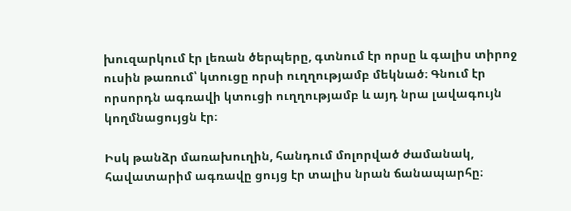խուզարկում էր լեռան ծերպերը, գտնում էր որսը և գալիս տիրոջ ուսին թառում՝ կտուցը որսի ուղղությամբ մեկնած։ Գնում էր որսորդն ագռավի կտուցի ուղղությամբ և այդ նրա լավագույն կողմնացույցն էր։

Իսկ թանձր մառախուղին, հանդում մոլորված ժամանակ, հավատարիմ ագռավը ցույց էր տալիս նրան ճանապարհը։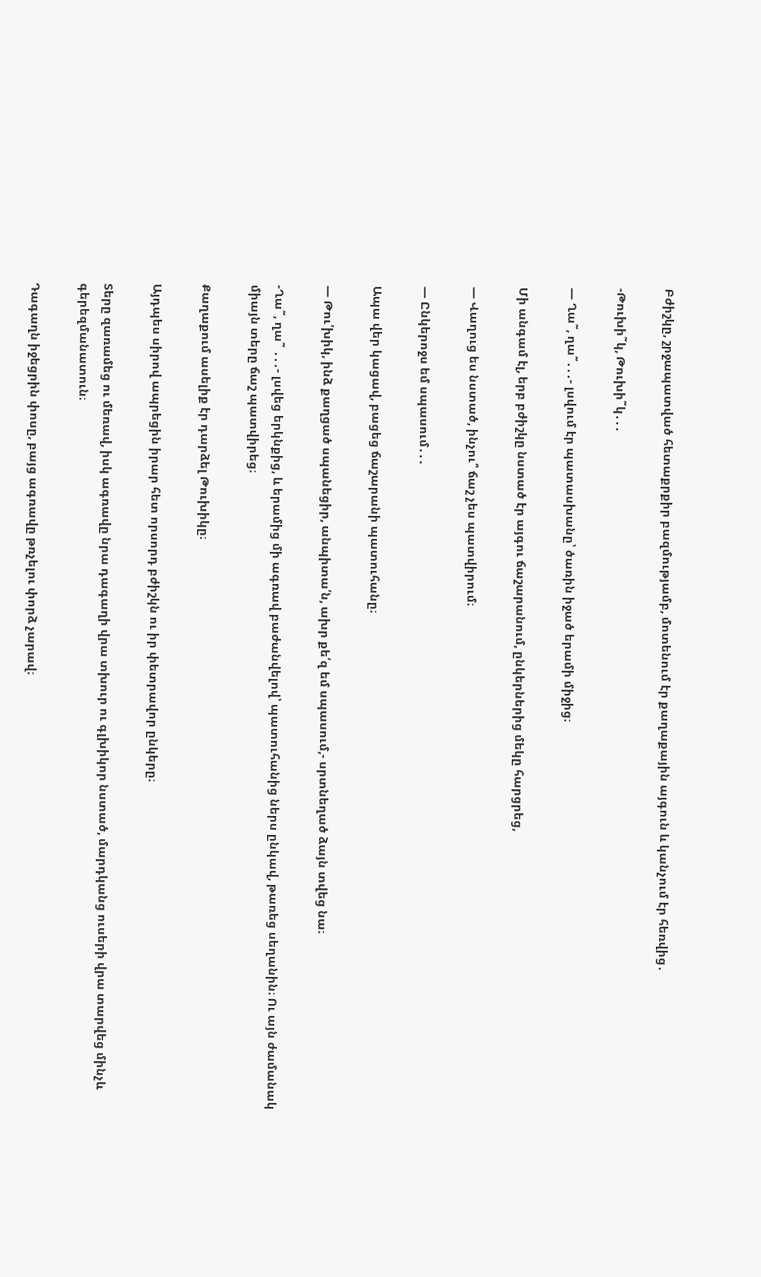Բժիշկը, շրջապատված հետաքրքիր բազմությամբ, մոտենում էր քաղաքային այգուն և կանչում էր հեռվից․

-Թուխի˜կ, Թուխի˜կ․․․

— Ղա˜, ղա˜․․․- լսվում էր պատասխանը՝ ծառին իջած երամի միջից։

Մի անգամ էլ, երբ բժիշկը նստած էր այգու ճաշարանում, ընկերներից մեկը հարցրեց,

— Վաղուց ես նստած, ինչու՞ ճաշ չես պատվիրում։

— Ընկերոջս եմ սպասում․․․

Ապա վեր կացավ, բացեց ճաշարանի պատուհանը։

— Թու՛խիկ, ինձ քաղցած սպանեցիր, անպիտա՛ն, ախր քե՛զ եմ սպասում,- սրտնեղած ձայն տվեց նա։

-Ղա˜, ղա˜ ․․․- լսվեց երկնքից, և երամից մի ագռավ բաժանվելով՝ պատուհանից ներս ընկավ, թառեց սեղանին։ Ու այն ժամանակ միայն տերը ճաշ պատվիրեց։

Քաղաքում ասելիք էր դարձել Թուխիկը։

Այդպես սիրով ապրեցին իրար հետ որսորդ բժիշկն ու իր փետրավոր ընկերը։

Տերը զառամեց ու մեռավ, իսկ ագռավը նրա դագաղի վրա տխուր ու գլխիկոր նստած, մարդկանց ուսերի վրա տարվեց մինչև  գերեզմանատուն։

Դագաղն իջեցրին փոսը, բայց ագռավը թռչելու փորձ չարավ։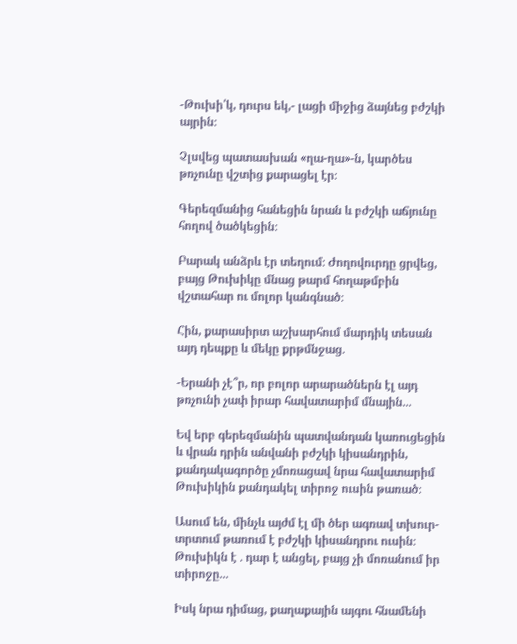-Թուխի՛կ, դուրս եկ,- լացի միջից ձայնեց բժշկի այրին։

Չլսվեց պատասխան «ղա-ղա»-ն, կարծես թռչունը վշտից քարացել էր։

Գերեզմանից հանեցին նրան և բժշկի աճյունը հողով ծածկեցին։

Բարակ անձրև էր տեղում։ Ժողովուրդը ցրվեց, բայց Թուխիկը մնաց թարմ հողաթմբին վշտահար ու մոլոր կանգնած։

Հին, քարասիրտ աշխարհում մարդիկ տեսան այդ դեպքը և մեկը քրթմնջաց․

-Երանի չէ՞ր, որ բոլոր արարածներն էլ այդ թռչունի չափ իրար հավատարիմ մնային․․․

Եվ երբ գերեզմանին պատվանդան կառուցեցին և վրան դրին անվանի բժշկի կիսանդրին, քանդակագործը չմոռացավ նրա հավատարիմ Թուխիկին քանդակել տիրոջ ուսին թառած։

Ասում են, մինչև այժմ էլ մի ծեր ագռավ տխուր-տրտում թառում է բժշկի կիսանդրու ուսին։ Թուխիկն է ․ դար է անցել, բայց չի մոռանում իր տիրոջը․․․

Իսկ նրա դիմաց, քաղաքային այգու հնամենի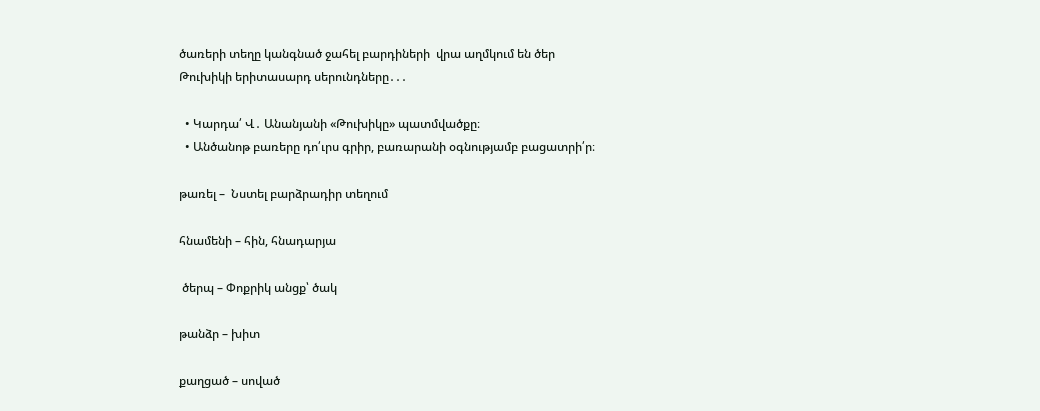ծառերի տեղը կանգնած ջահել բարդիների  վրա աղմկում են ծեր Թուխիկի երիտասարդ սերունդները․․․

  • Կարդա՛ Վ․ Անանյանի «Թուխիկը» պատմվածքը։
  • Անծանոթ բառերը դո՛ւրս գրիր, բառարանի օգնությամբ բացատրի՛ր։

թառել –  Նստել բարձրադիր տեղում

հնամենի – հին, հնադարյա

 ծերպ – Փոքրիկ անցք՝ ծակ

թանձր – խիտ

քաղցած – սոված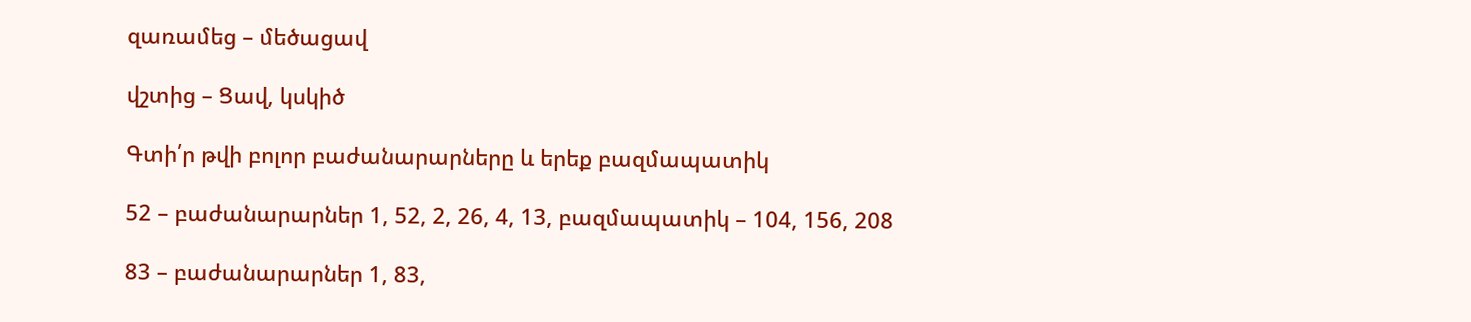զառամեց – մեծացավ

վշտից – Ցավ, կսկիծ

Գտի՛ր թվի բոլոր բաժանարարները և երեք բազմապատիկ

52 – բաժանարարներ 1, 52, 2, 26, 4, 13, բազմապատիկ – 104, 156, 208

83 – բաժանարարներ 1, 83,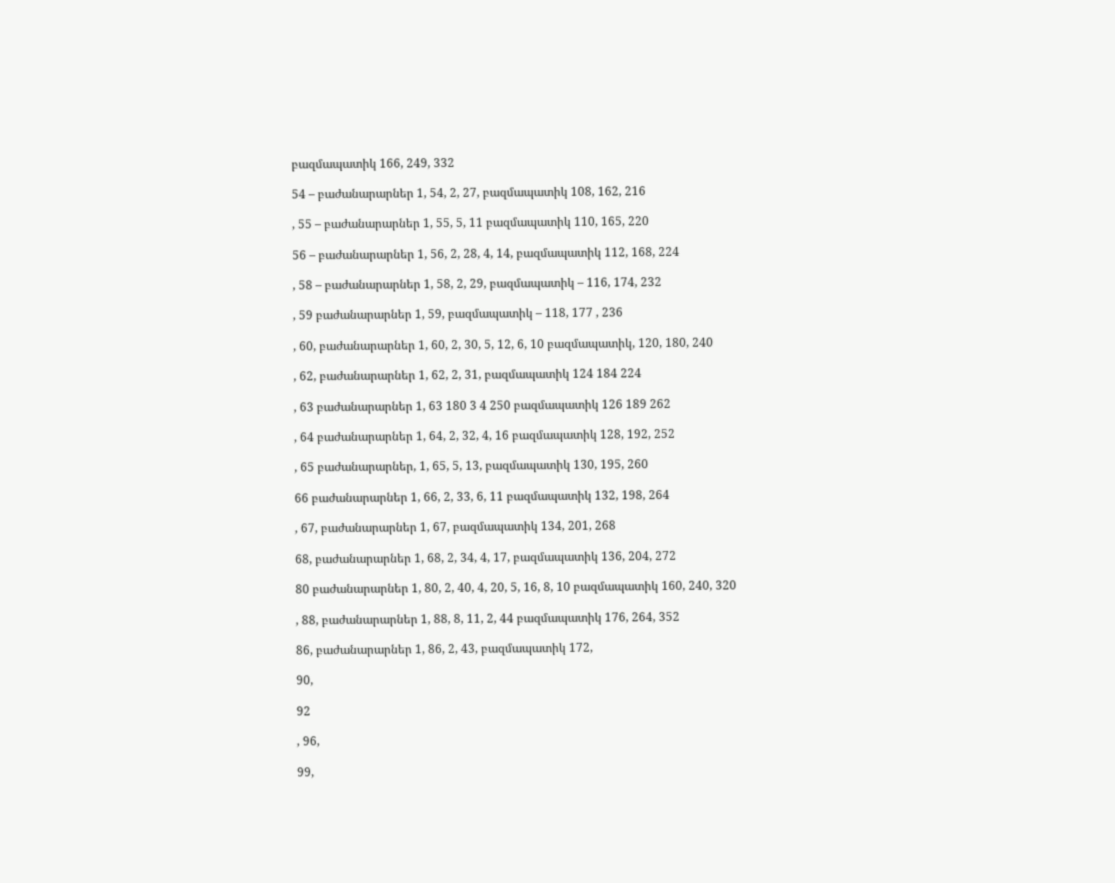բազմապատիկ 166, 249, 332

54 – բաժանարարներ 1, 54, 2, 27, բազմապատիկ 108, 162, 216

, 55 – բաժանարարներ 1, 55, 5, 11 բազմապատիկ 110, 165, 220

56 – բաժանարարներ 1, 56, 2, 28, 4, 14, բազմապատիկ 112, 168, 224

, 58 – բաժանարարներ 1, 58, 2, 29, բազմապատիկ – 116, 174, 232

, 59 բաժանարարներ 1, 59, բազմապատիկ – 118, 177 , 236

, 60, բաժանարարներ 1, 60, 2, 30, 5, 12, 6, 10 բազմապատիկ, 120, 180, 240

, 62, բաժանարարներ 1, 62, 2, 31, բազմապատիկ 124 184 224

, 63 բաժանարարներ 1, 63 180 3 4 250 բազմապատիկ 126 189 262

, 64 բաժանարարներ 1, 64, 2, 32, 4, 16 բազմապատիկ 128, 192, 252

, 65 բաժանարարներ, 1, 65, 5, 13, բազմապատիկ 130, 195, 260

66 բաժանարարներ 1, 66, 2, 33, 6, 11 բազմապատիկ 132, 198, 264

, 67, բաժանարարներ 1, 67, բազմապատիկ 134, 201, 268

68, բաժանարարներ 1, 68, 2, 34, 4, 17, բազմապատիկ 136, 204, 272

80 բաժանարարներ 1, 80, 2, 40, 4, 20, 5, 16, 8, 10 բազմապատիկ 160, 240, 320

, 88, բաժանարարներ 1, 88, 8, 11, 2, 44 բազմապատիկ 176, 264, 352

86, բաժանարարներ 1, 86, 2, 43, բազմապատիկ 172,

90,

92

, 96,

99,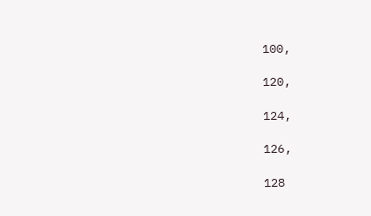100,

120,

124,

126,

128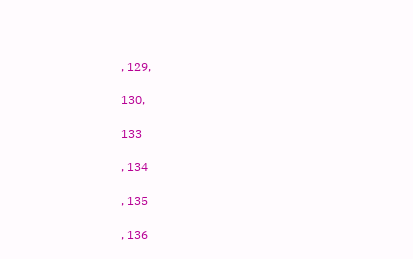, 129,

130,

133

, 134

, 135

, 136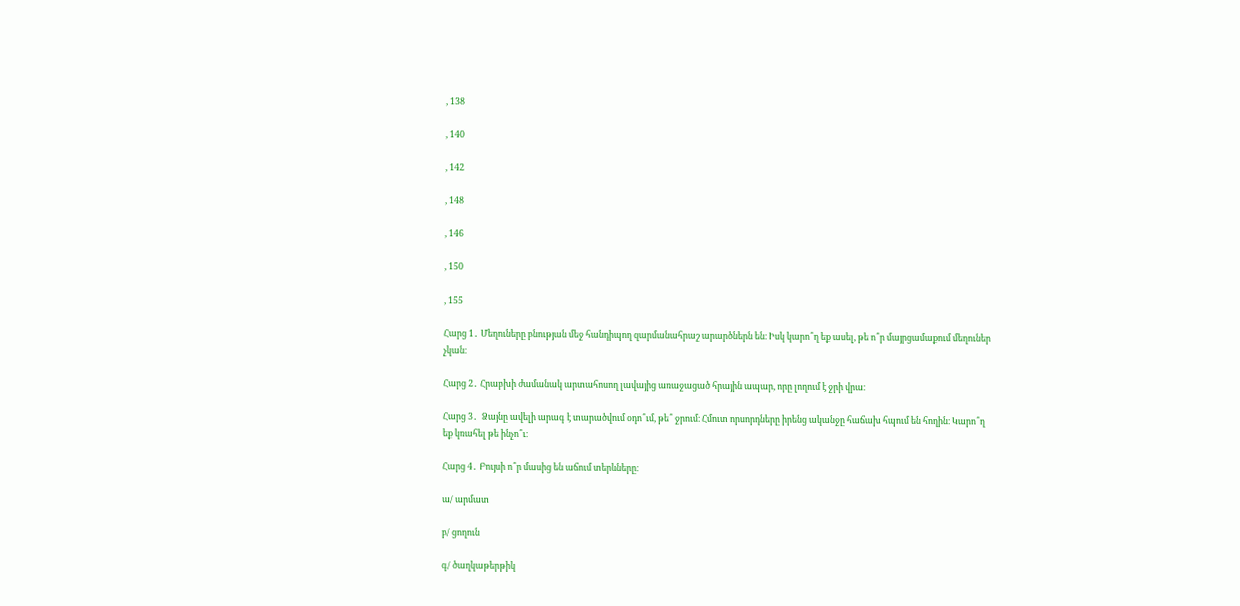, 138

, 140

, 142

, 148

, 146

, 150

, 155

Հարց 1․ Մեղուները բնության մեջ հանդիպող զարմանահրաշ արարծներն են։ Իսկ կարո՞ղ եք ասել, թե ո՞ր մայրցամաքում մեղուներ չկան։

Հարց 2․ Հրաբխի ժամանակ արտահոսող լավայից առաջացած հրային ապար, որը լողում է ջրի վրա։

Հարց 3․  Ձայնը ավելի արագ է տարածվում օդո՞ւմ, թե՞ ջրում։ Հմուտ որսորդները իրենց ականջը հաճախ հպում են հողին։ Կարո՞ղ եք կռահել թե ինչո՞ւ։

Հարց 4․ Բույսի ո՞ր մասից են աճում տերևները։

ա/ արմատ

բ/ ցողուն

գ/ ծաղկաթերթիկ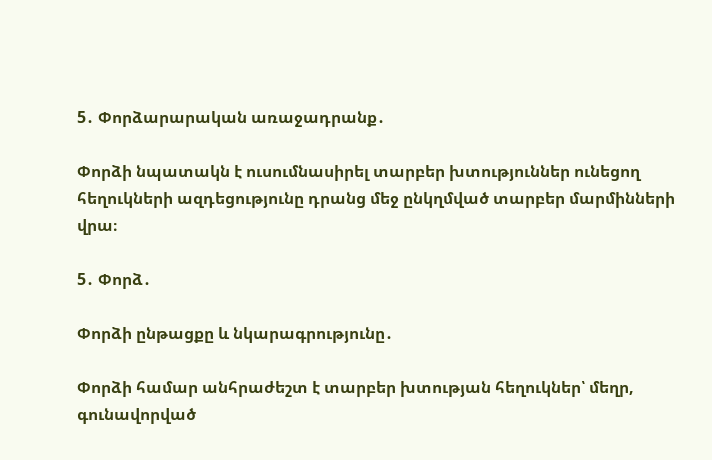5․ Փորձարարական առաջադրանք․

Փորձի նպատակն է ուսումնասիրել տարբեր խտություններ ունեցող հեղուկների ազդեցությունը դրանց մեջ ընկղմված տարբեր մարմինների վրա։

5․ Փորձ․

Փորձի ընթացքը և նկարագրությունը․

Փորձի համար անհրաժեշտ է տարբեր խտության հեղուկներ՝ մեղր, գունավորված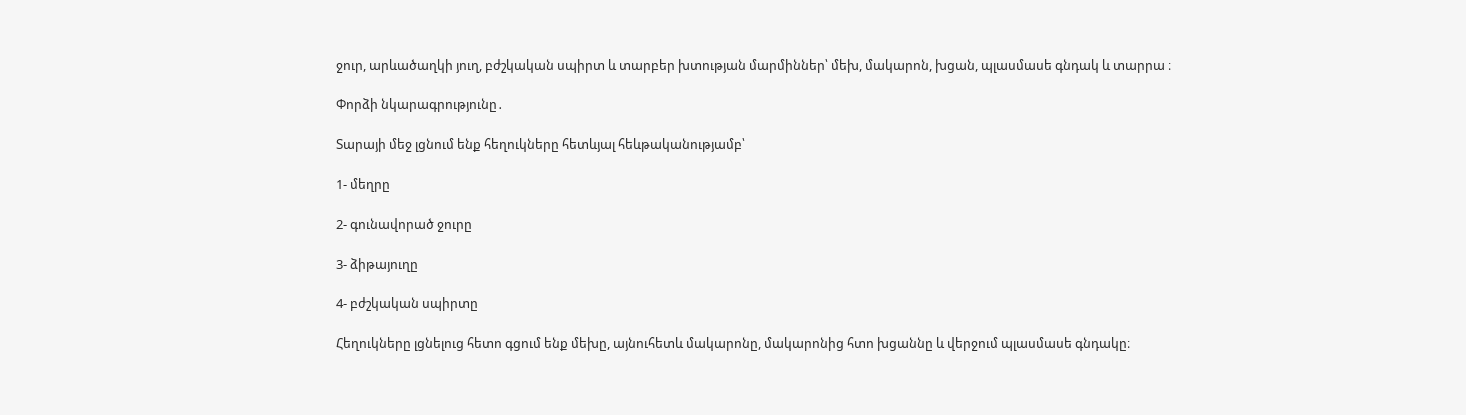ջուր, արևածաղկի յուղ, բժշկական սպիրտ և տարբեր խտության մարմիններ՝ մեխ, մակարոն, խցան, պլասմասե գնդակ և տարրա ։

Փորձի նկարագրությունը․

Տարայի մեջ լցնում ենք հեղուկները հետևյալ հեևթականությամբ՝

1- մեղրը

2- գունավորած ջուրը

3- ձիթայուղը

4- բժշկական սպիրտը

Հեղուկները լցնելուց հետո գցում ենք մեխը, այնուհետև մակարոնը, մակարոնից հտո խցաննը և վերջում պլասմասե գնդակը։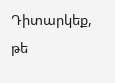Դիտարկեք, թե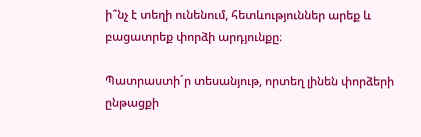ի՞նչ է տեղի ունենում, հետևություններ արեք և բացատրեք փորձի արդյունքը։

Պատրաստի´ր տեսանյութ, որտեղ լինեն փորձերի ընթացքի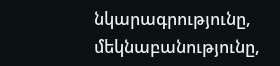նկարագրությունը, մեկնաբանությունը,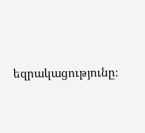եզրակացությունը։